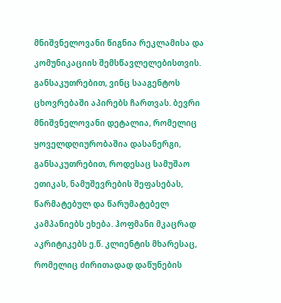მნიშვნელოვანი წიგნია რეკლამისა და კომუნიკაციის შემსწავლელებისთვის. განსაკუთრებით, ვინც სააგენტოს ცხოვრებაში აპირებს ჩართვას. ბევრი მნიშვნელოვანი დეტალია, რომელიც ყოველდღიურობაშია დასანერგი, განსაკუთრებით, როდესაც სამუშაო ეთიკას, ნამუშევრების შეფასებას, წარმატებულ და წარუმატებელ კამპანიებს ეხება. ჰოფმანი მკაცრად აკრიტიკებს ე.წ. კლიენტის მხარესაც, რომელიც ძირითადად დაწუნების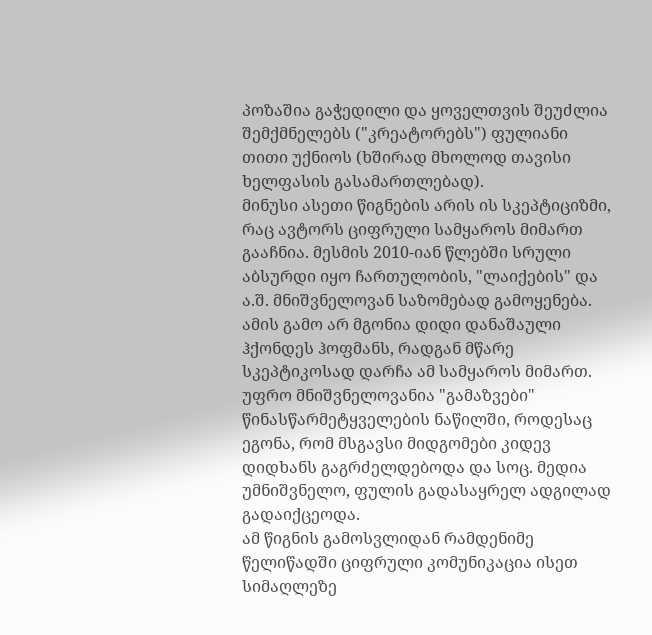პოზაშია გაჭედილი და ყოველთვის შეუძლია შემქმნელებს ("კრეატორებს") ფულიანი თითი უქნიოს (ხშირად მხოლოდ თავისი ხელფასის გასამართლებად).
მინუსი ასეთი წიგნების არის ის სკეპტიციზმი, რაც ავტორს ციფრული სამყაროს მიმართ გააჩნია. მესმის 2010-იან წლებში სრული აბსურდი იყო ჩართულობის, "ლაიქების" და ა.შ. მნიშვნელოვან საზომებად გამოყენება. ამის გამო არ მგონია დიდი დანაშაული ჰქონდეს ჰოფმანს, რადგან მწარე სკეპტიკოსად დარჩა ამ სამყაროს მიმართ. უფრო მნიშვნელოვანია "გამაზვები" წინასწარმეტყველების ნაწილში, როდესაც ეგონა, რომ მსგავსი მიდგომები კიდევ დიდხანს გაგრძელდებოდა და სოც. მედია უმნიშვნელო, ფულის გადასაყრელ ადგილად გადაიქცეოდა.
ამ წიგნის გამოსვლიდან რამდენიმე წელიწადში ციფრული კომუნიკაცია ისეთ სიმაღლეზე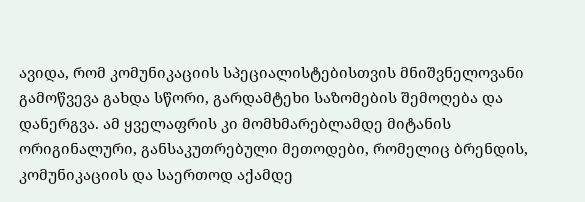ავიდა, რომ კომუნიკაციის სპეციალისტებისთვის მნიშვნელოვანი გამოწვევა გახდა სწორი, გარდამტეხი საზომების შემოღება და დანერგვა. ამ ყველაფრის კი მომხმარებლამდე მიტანის ორიგინალური, განსაკუთრებული მეთოდები, რომელიც ბრენდის, კომუნიკაციის და საერთოდ აქამდე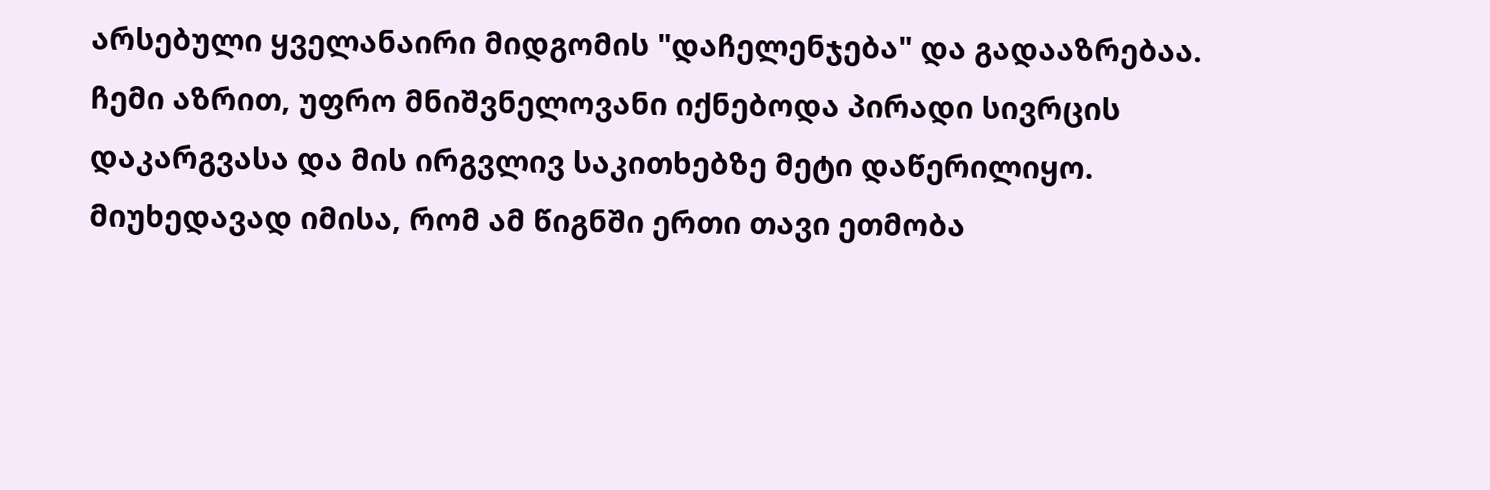არსებული ყველანაირი მიდგომის "დაჩელენჯება" და გადააზრებაა.
ჩემი აზრით, უფრო მნიშვნელოვანი იქნებოდა პირადი სივრცის დაკარგვასა და მის ირგვლივ საკითხებზე მეტი დაწერილიყო. მიუხედავად იმისა, რომ ამ წიგნში ერთი თავი ეთმობა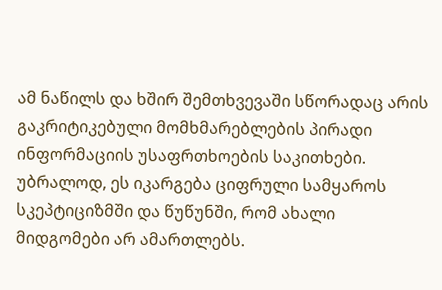ამ ნაწილს და ხშირ შემთხვევაში სწორადაც არის გაკრიტიკებული მომხმარებლების პირადი ინფორმაციის უსაფრთხოების საკითხები. უბრალოდ, ეს იკარგება ციფრული სამყაროს სკეპტიციზმში და წუწუნში, რომ ახალი მიდგომები არ ამართლებს.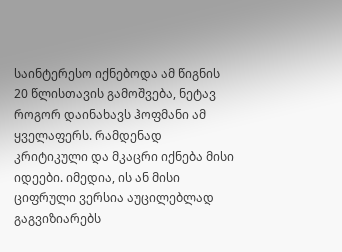საინტერესო იქნებოდა ამ წიგნის 20 წლისთავის გამოშვება, ნეტავ როგორ დაინახავს ჰოფმანი ამ ყველაფერს. რამდენად კრიტიკული და მკაცრი იქნება მისი იდეები. იმედია, ის ან მისი ციფრული ვერსია აუცილებლად გაგვიზიარებს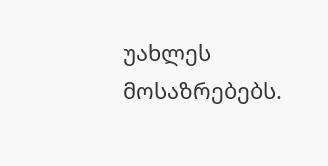უახლეს მოსაზრებებს.